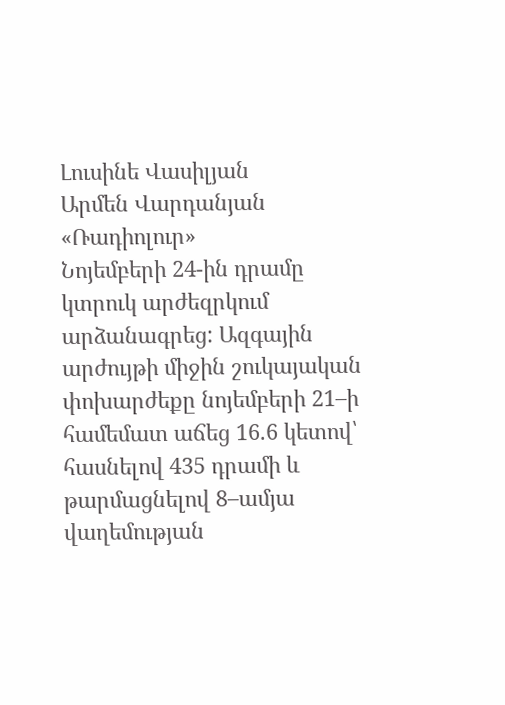Լուսինե Վասիլյան
Արմեն Վարդանյան
«Ռադիոլուր»
Նոյեմբերի 24-ին դրամը կտրուկ արժեզրկում արձանագրեց: Ազգային արժույթի միջին շուկայական փոխարժեքը նոյեմբերի 21–ի համեմատ աճեց 16.6 կետով՝ հասնելով 435 դրամի և թարմացնելով 8–ամյա վաղեմության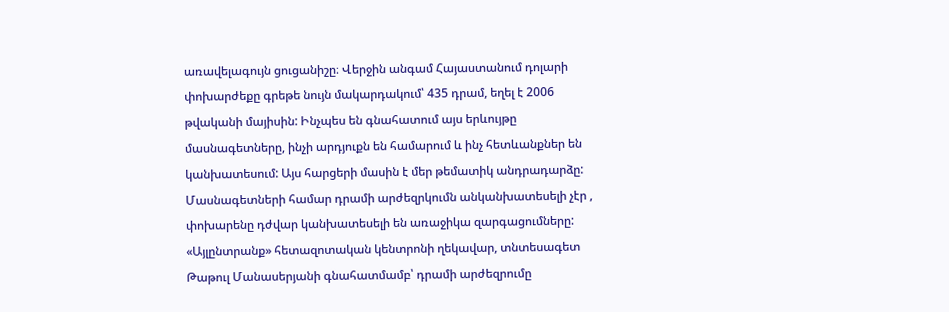առավելագույն ցուցանիշը։ Վերջին անգամ Հայաստանում դոլարի փոխարժեքը գրեթե նույն մակարդակում՝ 435 դրամ, եղել է 2006 թվականի մայիսին: Ինչպես են գնահատում այս երևույթը մասնագետները, ինչի արդյուքն են համարում և ինչ հետևանքներ են կանխատեսում: Այս հարցերի մասին է մեր թեմատիկ անդրադարձը:
Մասնագետների համար դրամի արժեզրկումն անկանխատեսելի չէր , փոխարենը դժվար կանխատեսելի են առաջիկա զարգացումները: «Այլընտրանք» հետազոտական կենտրոնի ղեկավար, տնտեսագետ Թաթուլ Մանասերյանի գնահատմամբ՝ դրամի արժեզրումը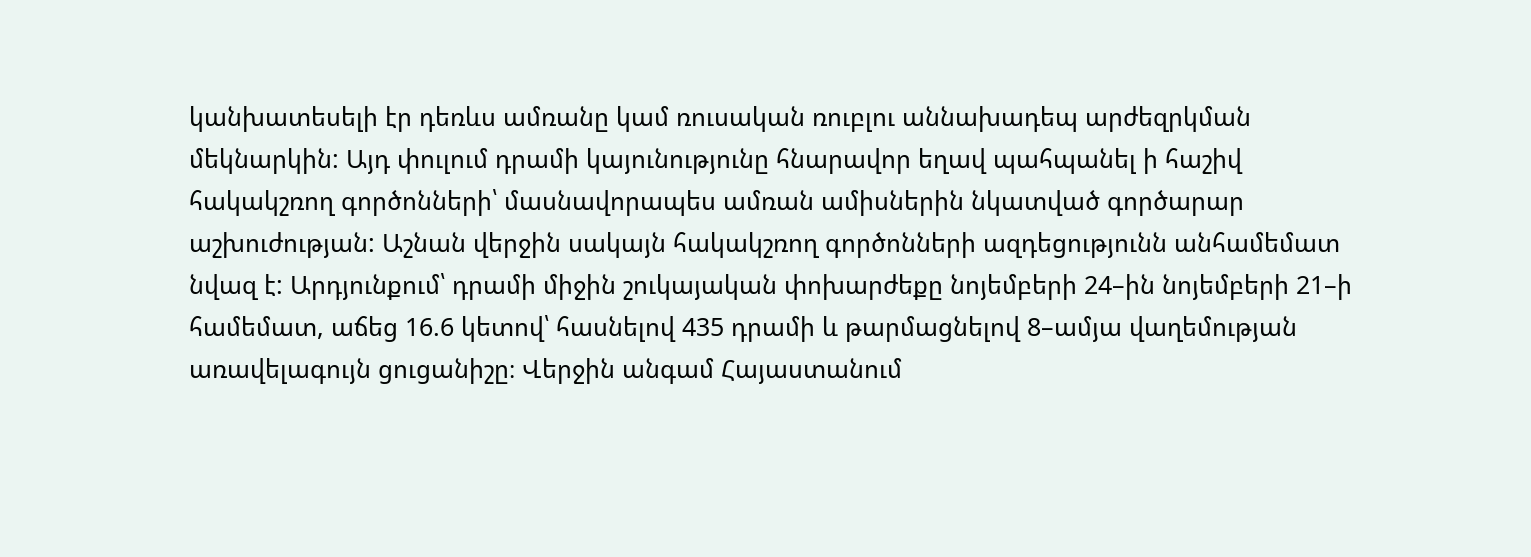կանխատեսելի էր դեռևս ամռանը կամ ռուսական ռուբլու աննախադեպ արժեզրկման մեկնարկին: Այդ փուլում դրամի կայունությունը հնարավոր եղավ պահպանել ի հաշիվ հակակշռող գործոնների՝ մասնավորապես ամռան ամիսներին նկատված գործարար աշխուժության: Աշնան վերջին սակայն հակակշռող գործոնների ազդեցությունն անհամեմատ նվազ է: Արդյունքում՝ դրամի միջին շուկայական փոխարժեքը նոյեմբերի 24–ին նոյեմբերի 21–ի համեմատ, աճեց 16.6 կետով՝ հասնելով 435 դրամի և թարմացնելով 8–ամյա վաղեմության առավելագույն ցուցանիշը։ Վերջին անգամ Հայաստանում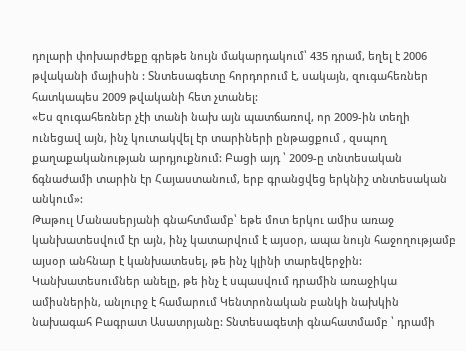դոլարի փոխարժեքը գրեթե նույն մակարդակում՝ 435 դրամ, եղել է 2006 թվականի մայիսին : Տնտեսագետը հորդորում է, սակայն, զուգահեռներ հատկապես 2009 թվականի հետ չտանել:
«Ես զուգահեռներ չէի տանի նախ այն պատճառով, որ 2009-ին տեղի ունեցավ այն, ինչ կուտակվել էր տարիների ընթացքում , զսպող քաղաքականության արդյուքնում: Բացի այդ ՝ 2009-ը տնտեսական ճգնաժամի տարին էր Հայաստանում, երբ գրանցվեց երկնիշ տնտեսական անկում»:
Թաթուլ Մանասերյանի գնահտմամբ՝ եթե մոտ երկու ամիս առաջ կանխատեսվում էր այն, ինչ կատարվում է այսօր, ապա նույն հաջողությամբ այսօր անհնար է կանխատեսել, թե ինչ կլինի տարեվերջին:
Կանխատեսումներ անելը, թե ինչ է սպասվում դրամին առաջիկա ամիսներին, անլուրջ է համարում Կենտրոնական բանկի նախկին նախագահ Բագրատ Ասատրյանը: Տնտեսագետի գնահատմամբ ՝ դրամի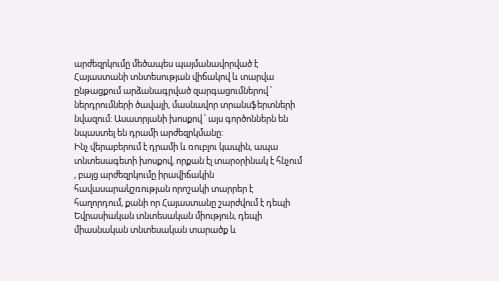արժեզրկումը մեծապես պայմանավորված է Հայաստանի տնտեսության վիճակով և տարվա ընթացքում արձանագրված զարգացումներով ՝ ներդրումների ծավալի, մասնավոր տրանսֆերտների նվազում: Ասատրյանի խոսքով ՝ այս գործոններն են նպաստել են դրամի արժեզրկմանը:
Ինչ վերաբերում է դրամի և ռուբլու կապին, ապա տնտեսագետի խոսքով, որքան էլ տարօրինակ է հնչում , բայց արժեզրկումը իրավիճակին հավասարակշռության որոշակի տարրեր է հաղորդում, քանի որ Հայաստանը շարժվում է դեպի Եվրասիական տնտեսական միություն, դեպի միասնական տնտեսական տարածք և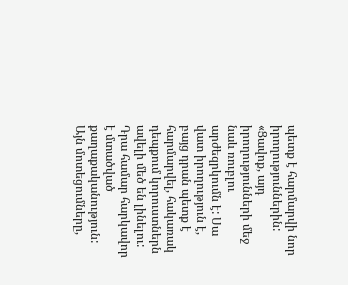պետք է հարմարվի նոր իրողություններին:
«Ցավոք, այդ իրողությունների մեջ նաև ռուբլու արժեզրկումն է: Սա վատ իրողություն է, բայց դրան պետք է հարմարվել, հակառակ դեպքում կորուստներն ավելի մեծ են լինելու: Դրա համար հարկավոր է մտածված քաղաքականություն: Այն մոտեցումները,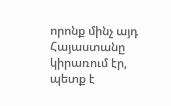որոնք մինչ այդ Հայաստանը կիրառում էր, պետք է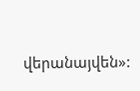վերանայվեն»: